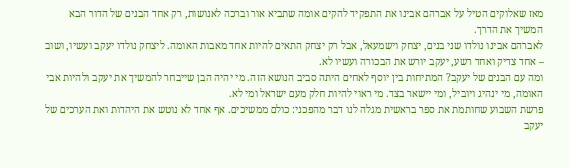מאז שאלוקים הטיל על אברהם אבינו את התפקיד להקים אומה שתביא אור וברכה לאנושות, רק אחד הבנים של הדור הבא המשיך את הדרך.
לאברהם אבינו נולדו שני בנים, יצחק וישמעאל, אבל רק יצחק התאים להיות אחד מאבות האומה. ליצחק נולדו יעקב ועשיו, ושוב – אחד צדיק ואחד רשע, יעקב יורש את הבכורה ועשיו לא.
ומה עם הבנים של יעקב? המתיחות בין יוסף לאחים היתה סביב הנושא הזה. מי יהיה הבן שייבחר להמשיך את יעקב ולהיות אבי האומה, מי ינהיג ויוביל, ומי יישאר בצד. מי ראוי להיות חלק מעם ישראל ומי לא.
פרשת השבוע שחותמת את ספר בראשית מגלה לנו דבר מהפכני: כולם ממשיכים. אף אחד לא נוטש את היהדות ואת הערכים של יעקב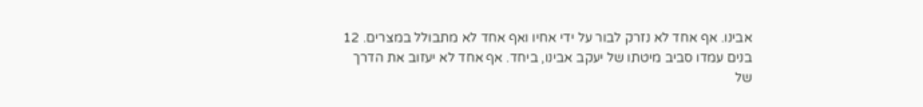אבינו. אף אחד לא נזרק לבור על ידי אחיו ואף אחד לא מתבולל במצרים. 12 בנים עמדו סביב מיטתו של יעקב אבינו, ביחד. אף אחד לא יעזוב את הדרך של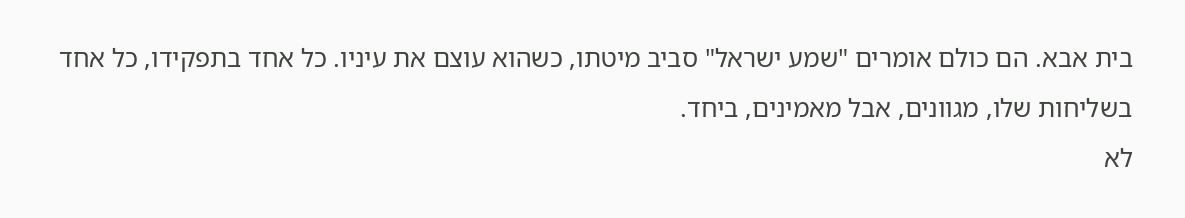בית אבא. הם כולם אומרים "שמע ישראל" סביב מיטתו, כשהוא עוצם את עיניו. כל אחד בתפקידו, כל אחד בשליחות שלו, מגוונים, אבל מאמינים, ביחד.
לא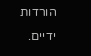הורדות ידיים.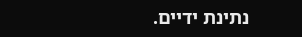נתינת ידיים.